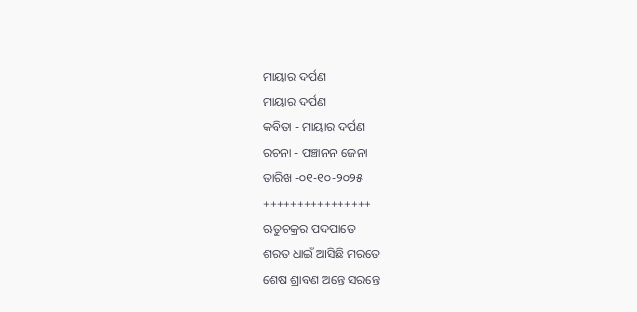ମାୟାର ଦର୍ପଣ
ମାୟାର ଦର୍ପଣ
କବିତା - ମାୟାର ଦର୍ପଣ
ରଚନା - ପଞ୍ଚାନନ ଜେନା
ତାରିଖ -୦୧-୧୦-୨୦୨୫
++++++++++++++++
ଋତୁଚକ୍ରର ପଦପାତେ
ଶରତ ଧାଇଁ ଆସିଛି ମରତେ
ଶେଷ ଶ୍ରାବଣ ଅନ୍ତେ ସରନ୍ତେ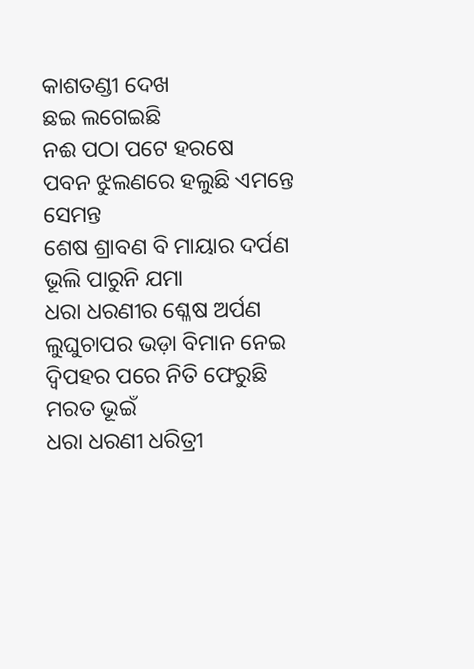କାଶତଣ୍ଡୀ ଦେଖ
ଛଇ ଲଗେଇଛି
ନଈ ପଠା ପଟେ ହରଷେ
ପବନ ଝୁଲଣରେ ହଲୁଛି ଏମନ୍ତେ ସେମନ୍ତ
ଶେଷ ଶ୍ରାବଣ ବି ମାୟାର ଦର୍ପଣ
ଭୂଲି ପାରୁନି ଯମା
ଧରା ଧରଣୀର ଶ୍ଳେଷ ଅର୍ପଣ
ଲୁଘୁଚାପର ଭଡ଼ା ବିମାନ ନେଇ
ଦ୍ୱିପହର ପରେ ନିତି ଫେରୁଛି ମରତ ଭୂଇଁ
ଧରା ଧରଣୀ ଧରିତ୍ରୀ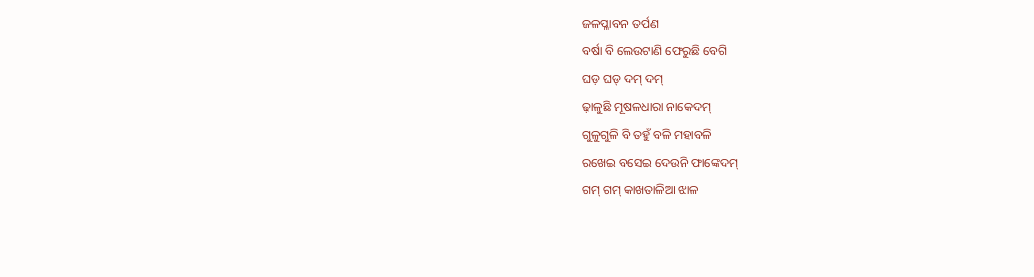ଜଳପ୍ଳାବନ ତର୍ପଣ
ବର୍ଷା ବି ଲେଉଟାଣି ଫେରୁଛି ବେଗି
ଘଡ଼ ଘଡ୍ ଦମ୍ ଦମ୍
ଢ଼ାଳୁଛି ମୂଷଳଧାରା ନାକେଦମ୍
ଗୁଳୁଗୁଳି ବି ତହୁଁ ବଳି ମହାବଳି
ରଖେଇ ବସେଇ ଦେଉନି ଫାଙ୍କେଦମ୍
ଗମ୍ ଗମ୍ କାଖତାଳିଆ ଝାଳ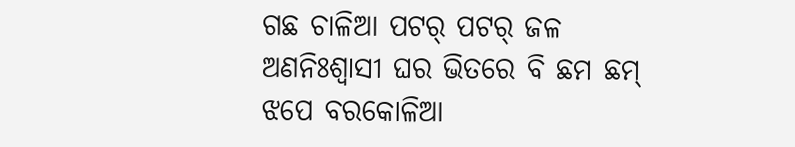ଗଛ ଚାଳିଆ ପଟର୍ ପଟର୍ ଜଳ
ଅଣନିଃଶ୍ଵାସୀ ଘର ଭିତରେ ବି ଛମ ଛମ୍
ଝପେ ବରକୋଳିଆ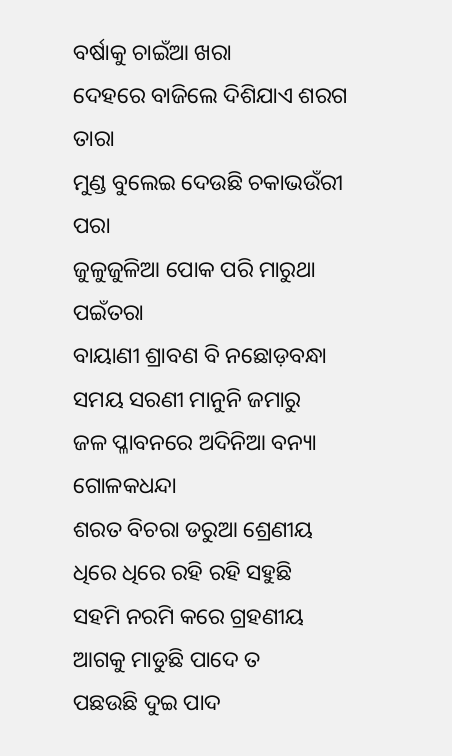ବର୍ଷାକୁ ଚାଇଁଆ ଖରା
ଦେହରେ ବାଜିଲେ ଦିଶିଯାଏ ଶରଗ ତାରା
ମୁଣ୍ଡ ବୁଲେଇ ଦେଉଛି ଚକାଭଉଁରୀ ପରା
ଜୁଳୁଜୁଳିଆ ପୋକ ପରି ମାରୁଥା ପଇଁତରା
ବାୟାଣୀ ଶ୍ରାବଣ ବି ନଛୋଡ଼ବନ୍ଧା
ସମୟ ସରଣୀ ମାନୁନି ଜମାରୁ
ଜଳ ପ୍ଳାବନରେ ଅଦିନିଆ ବନ୍ୟା ଗୋଳକଧନ୍ଦା
ଶରତ ବିଚରା ଡରୁଆ ଶ୍ରେଣୀୟ
ଧିରେ ଧିରେ ରହି ରହି ସହୁଛି
ସହମି ନରମି କରେ ଗ୍ରହଣୀୟ
ଆଗକୁ ମାଡୁଛି ପାଦେ ତ
ପଛଉଛି ଦୁଇ ପାଦ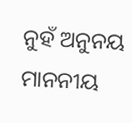ନୁହଁ ଅନୁନୟ ମାନନୀୟ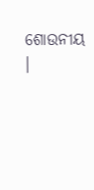ଶୋଉନୀୟ ।